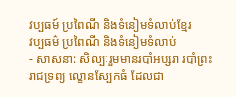វប្បធម៍ ប្រពៃណី និងទំនៀមទំលាប់ខ្មែរ
វប្បធម៌ ប្រពៃណី និងទំនៀមទំលាប់
- សាសនា: សិល្បៈរួមមានរបាំអប្សរា របាំព្រះរាជទ្រព្យ ល្ខោនស្បែកធំ ដែលជា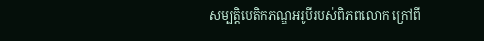សម្បត្តិបេតិកភណ្ឌអរូបីរបស់ពិភពលោក ក្រៅពី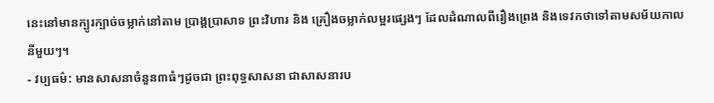នេះនៅមានក្បូរក្បាច់ចម្លាក់នៅតាម ប្រាង្គប្រាសាទ ព្រះវិហារ និង គ្រឿងចម្លាក់លម្អរផ្សេងៗ ដែលដំណាលពីរឿងព្រេង និងទេវកថាទៅតាមសម័យកាលនីមួយៗ។
- វប្បធម៌: មានសាសនាចំនួន៣ធំៗដូចជា ព្រះពុទ្ធសាសនា ជាសាសនារប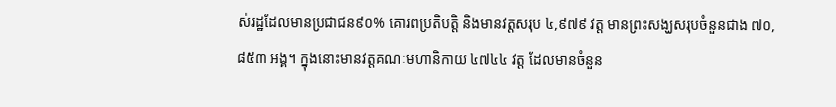ស់រដ្ឋដែលមានប្រជាជន៩០% គោរពប្រតិបត្តិ និងមានវត្តសរុប ៤,៩៧៩ វត្ត មានព្រះសង្ឃសរុបចំនួនជាង ៧០,៨៥៣ អង្គ។ ក្នុងនោះមានវត្តគណៈមហានិកាយ ៤៧៤៤ វត្ត ដែលមានចំនួន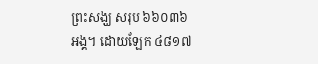ព្រះសង្ឃ សរុប ៦៦០៣៦ អង្គ។ ដោយឡែក ៤៨១៧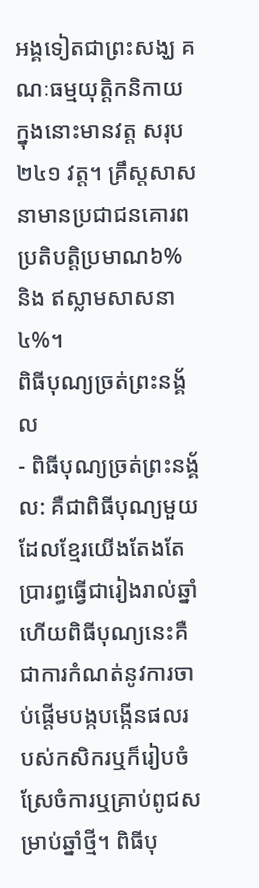អង្គទៀតជាព្រះសង្ឃ គណៈធម្មយុត្តិកនិកាយ ក្នុងនោះមានវត្ត សរុប២៤១ វត្ត។ គ្រឹស្តសាសនាមានប្រជាជនគោរពប្រតិបត្តិប្រមាណ៦% និង ឥស្លាមសាសនា៤%។
ពិធីបុណ្យច្រត់ព្រះនង្គ័ល
- ពិធីបុណ្យច្រត់ព្រះនង្គ័ល: គឺជាពិធីបុណ្យមួយដែលខ្មែរយើងតែងតែប្រារព្ធធ្វើជារៀងរាល់ឆ្នាំហើយពិធីបុណ្យនេះគឺជាការកំណត់នូវការចាប់ផ្តើមបង្កបង្កើនផលរបស់កសិករឬក៏រៀបចំស្រែចំការឬគ្រាប់ពូជសម្រាប់ឆ្នាំថ្មី។ ពិធីបុ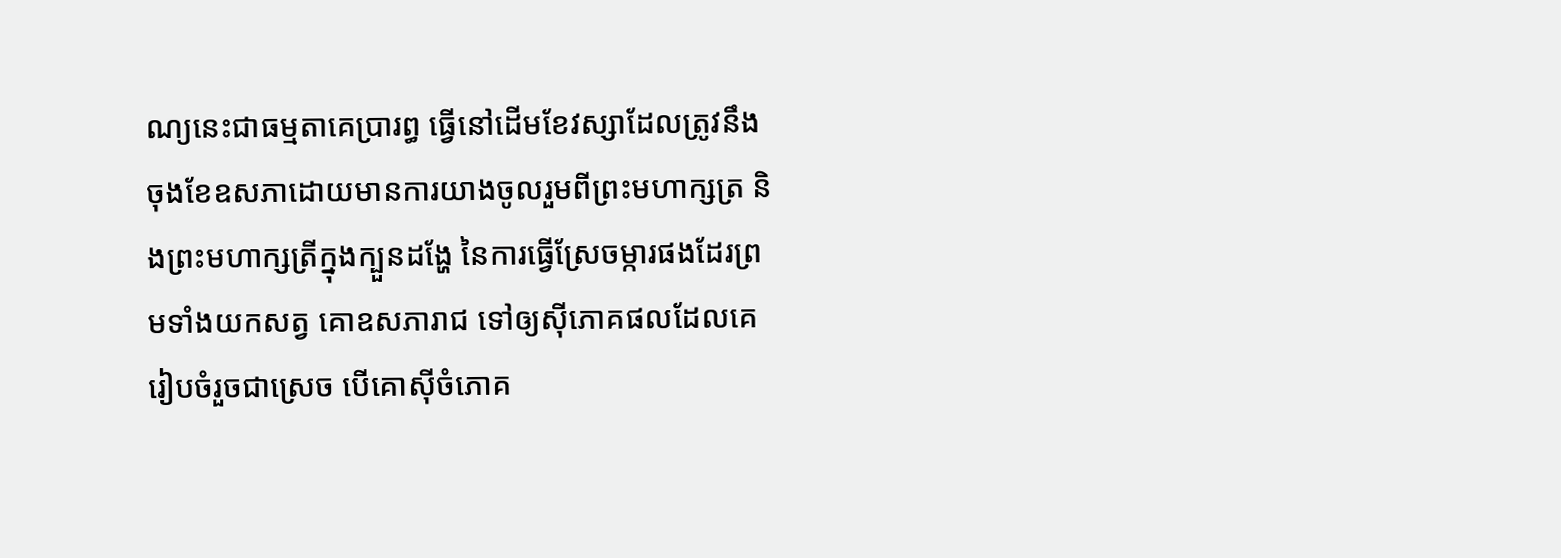ណ្យនេះជាធម្មតាគេប្រារព្ធ ធ្វើនៅដើមខែវស្សាដែលត្រូវនឹងចុងខែឧសភាដោយមានការយាងចូលរួមពីព្រះមហាក្សត្រ និងព្រះមហាក្សត្រីក្នុងក្បួនដង្ហែ នៃការធ្វើស្រែចម្ការផងដែរព្រមទាំងយកសត្វ គោឧសភារាជ ទៅឲ្យស៊ីភោគផលដែលគេរៀបចំរួចជាស្រេច បើគោស៊ីចំភោគ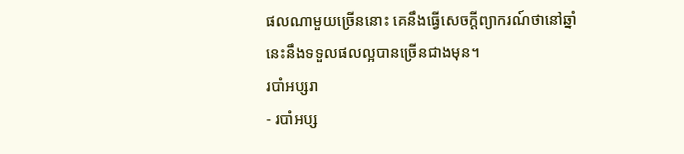ផលណាមួយច្រើននោះ គេនឹងធ្វើសេចក្តីព្យាករណ៍ថានៅឆ្នាំនេះនឹងទទួលផលល្អបានច្រើនជាងមុន។
របាំអប្សរា
- របាំអប្ស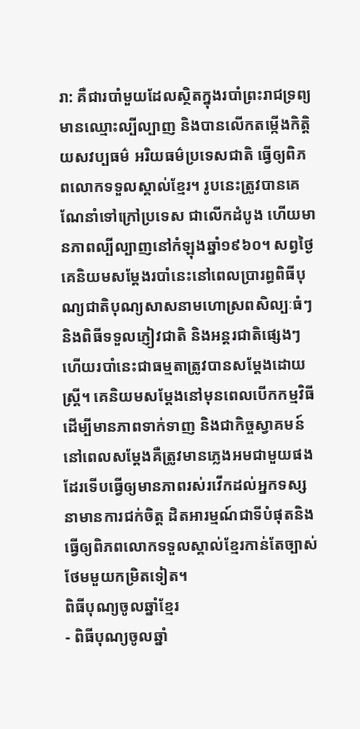រា: គឺជារបាំមួយដែលស្ថិតក្នុងរបាំព្រះរាជទ្រព្យមានឈ្មោះល្បីល្បាញ និងបានលើកតម្កើងកិត្តិយសវប្បធម៌ អរិយធម៌ប្រទេសជាតិ ធ្វើឲ្យពិភពលោកទទួលស្គាល់ខ្មែរ។ រូបនេះត្រូវបានគេណែនាំទៅក្រៅប្រទេស ជាលើកដំបូង ហើយមានភាពល្បីល្បាញនៅកំឡុងឆ្នាំ១៩៦០។ សព្វថ្ងៃគេនិយមសម្តែងរបាំនេះនៅពេលប្រារព្ធពិធីបុណ្យជាតិបុណ្យសាសនាមហោស្រពសិល្បៈធំៗនិងពិធីទទួលភ្ញៀវជាតិ និងអន្តរជាតិផ្សេងៗហើយរបាំនេះជាធម្មតាត្រូវបានសម្តែងដោយស្ត្រី។ គេនិយមសម្តែងនៅមុនពេលបើកកម្មវិធីដើម្បីមានភាពទាក់ទាញ និងជាកិច្ចស្វាគមន៍នៅពេលសម្តែងគឺត្រូវមានភ្លេងអមជាមួយផងដែរទើបធ្វើឲ្យមានភាពរស់រវើកដល់អ្នកទស្សនាមានការជក់ចិត្ត ដិតអារម្មណ៍ជាទីបំផុតនិងធ្វើឲ្យពិភពលោកទទួលស្គាល់ខ្មែរកាន់តែច្បាស់ថែមមួយកម្រិតទៀត។
ពិធីបុណ្យចូលឆ្នាំខ្មែរ
- ពិធីបុណ្យចូលឆ្នាំ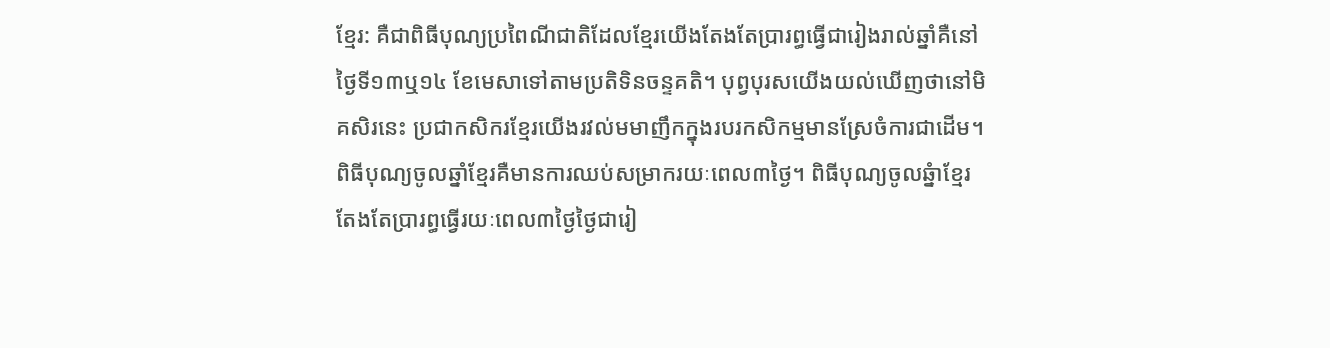ខ្មែរ: គឺជាពិធីបុណ្យប្រពៃណីជាតិដែលខ្មែរយើងតែងតែប្រារព្ធធ្វើជារៀងរាល់ឆ្នាំគឺនៅថ្ងៃទី១៣ឬ១៤ ខែមេសាទៅតាមប្រតិទិនចន្ទគតិ។ បុព្វបុរសយើងយល់ឃើញថានៅមិគសិរនេះ ប្រជាកសិករខ្មែរយើងរវល់មមាញឹកក្នុងរបរកសិកម្មមានស្រែចំការជាដើម។ ពិធីបុណ្យចូលឆ្នាំខ្មែរគឺមានការឈប់សម្រាករយៈពេល៣ថ្ងៃ។ ពិធីបុណ្យចូលឆ្នំាខ្មែរតែងតែប្រារព្ធធ្វើរយៈពេល៣ថ្ងៃថ្ងៃជារៀ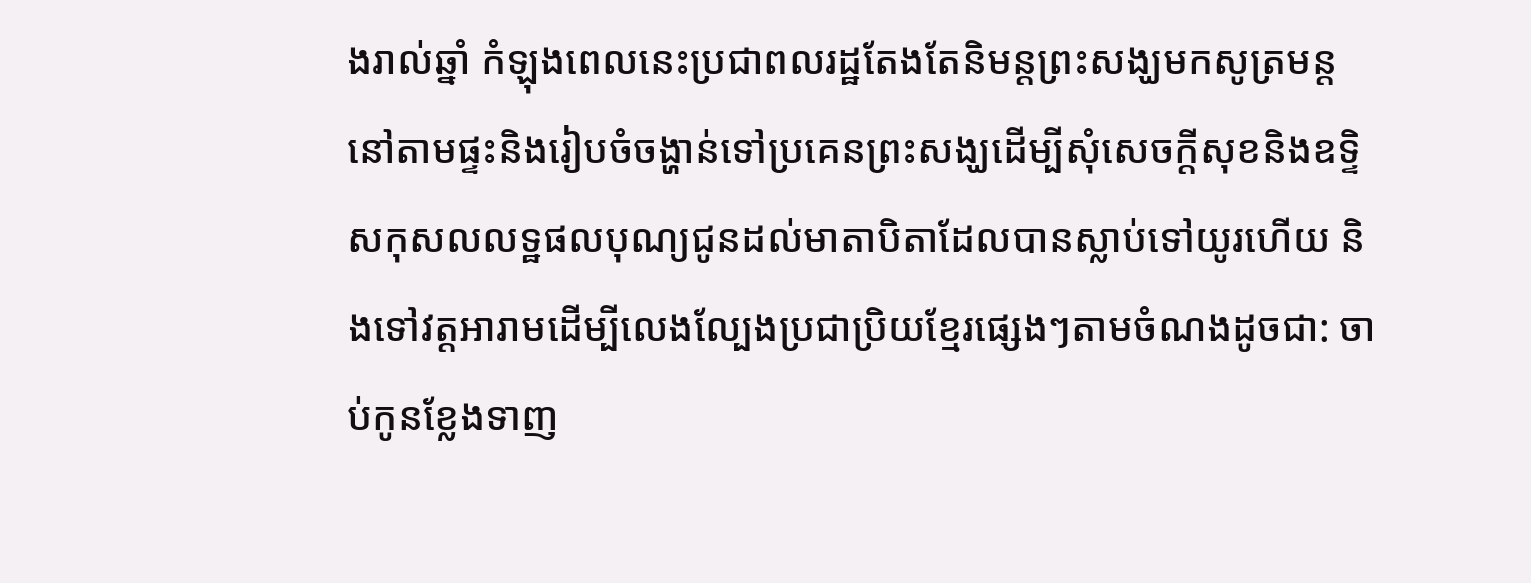ងរាល់ឆ្នាំ កំឡុងពេលនេះប្រជាពលរដ្ឋតែងតែនិមន្តព្រះសង្ឃមកសូត្រមន្តនៅតាមផ្ទះនិងរៀបចំចង្ហាន់ទៅប្រគេនព្រះសង្ឃដើម្បីសុំសេចក្តីសុខនិងឧទ្ទិសកុសលលទ្ឋផលបុណ្យជូនដល់មាតាបិតាដែលបានស្លាប់ទៅយូរហើយ និងទៅវត្តអារាមដើម្បីលេងល្បែងប្រជាប្រិយខ្មែរផ្សេងៗតាមចំណងដូចជា: ចាប់កូនខ្លែងទាញ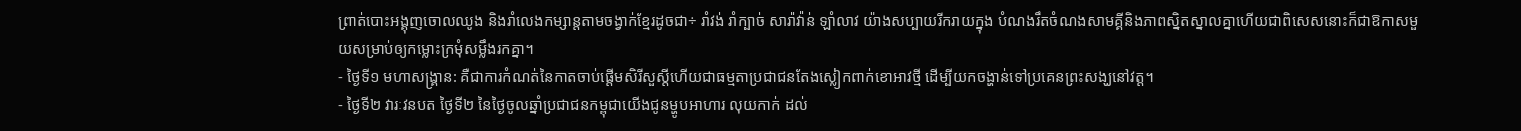ព្រាត់បោះអង្គុញចោលឈូង និងរាំលេងកម្សាន្តតាមចង្វាក់ខ្មែរដូចជា÷ រាំវង់ រាំក្បាច់ សារ៉ាវ៉ាន់ ឡាំលាវ យ៉ាងសប្បាយរីករាយក្នុង បំណងរឹតចំណងសាមគ្គីនិងភាពស្និតស្នាលគ្នាហើយជាពិសេសនោះក៏ជាឱកាសមួយសម្រាប់ឲ្យកម្លោះក្រមុំសម្លឹងរកគ្នា។
- ថ្ងៃទី១ មហាសង្គ្រាន: គឺជាការកំណត់នៃកាតចាប់ផ្តើមសិរីសួស្តីហើយជាធម្មតាប្រជាជនតែងស្លៀកពាក់ខោអាវថ្មី ដើម្បីយកចង្ហាន់ទៅប្រគេនព្រះសង្ឃនៅវត្ត។
- ថ្ងៃទី២ វារៈវនបត ថ្ងៃទី២ នៃថ្ងៃចូលឆ្នាំប្រជាជនកម្ពុជាយើងជូនម្ហូបអាហារ លុយកាក់ ដល់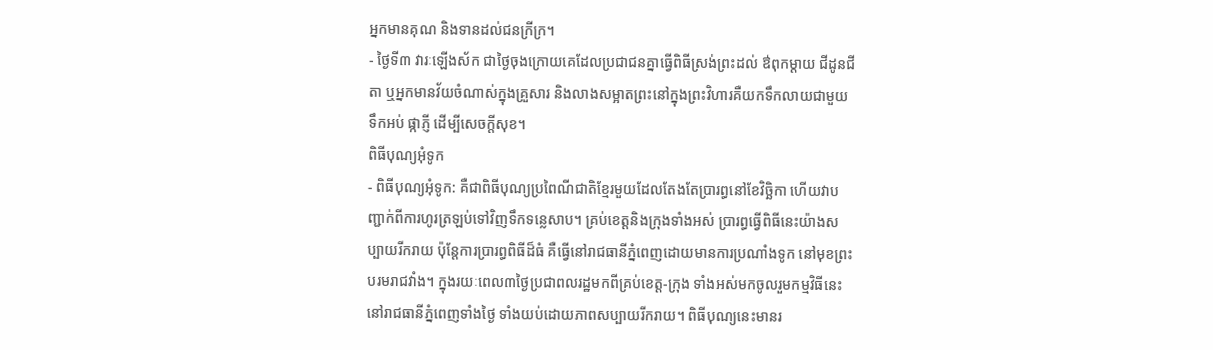អ្នកមានគុណ និងទានដល់ជនក្រីក្រ។
- ថ្ងៃទី៣ វារៈឡើងស័ក ជាថ្ងៃចុងក្រោយគេដែលប្រជាជនគ្នាធ្វើពិធីស្រង់ព្រះដល់ ឳពុកម្តាយ ជីដូនជីតា ឬអ្នកមានវ័យចំណាស់ក្នុងគ្រួសារ និងលាងសម្អាតព្រះនៅក្នុងព្រះវិហារគឺយកទឹកលាយជាមួយទឹកអប់ ផ្កាភ្ញី ដើម្បីសេចក្តីសុខ។
ពិធីបុណ្យអុំទូក
- ពិធីបុណ្យអុំទូក: គឺជាពិធីបុណ្យប្រពៃណីជាតិខ្មែរមួយដែលតែងតែប្រារព្ធនៅខែវិច្ឆិកា ហើយវាបញ្ជាក់ពីការហូរត្រឡប់ទៅវិញទឹកទន្លេសាប។ គ្រប់ខេត្តនិងក្រុងទាំងអស់ ប្រារព្ធធ្វើពិធីនេះយ៉ាងសប្បាយរីករាយ ប៉ុន្តែការប្រារព្ធពិធីដ៏ធំ គឺធ្វើនៅរាជធានីភ្នំពេញដោយមានការប្រណាំងទូក នៅមុខព្រះបរមរាជវាំង។ ក្នុងរយៈពេល៣ថ្ងៃប្រជាពលរដ្ឋមកពីគ្រប់ខេត្ត-ក្រុង ទាំងអស់មកចូលរួមកម្មវិធីនេះនៅរាជធានីភ្នំពេញទាំងថ្ងៃ ទាំងយប់ដោយភាពសប្បាយរីករាយ។ ពិធីបុណ្យនេះមានរ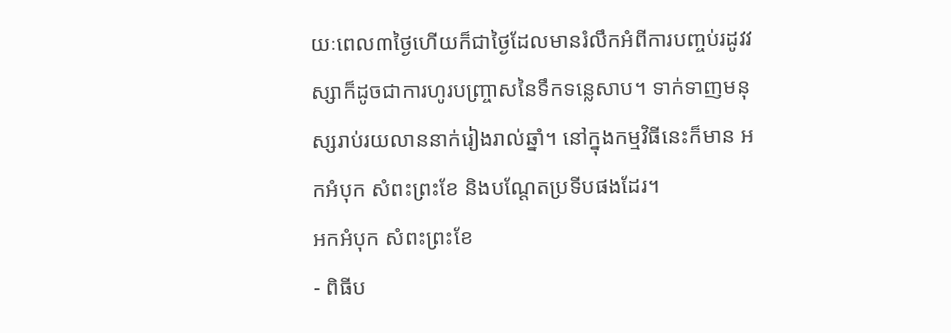យៈពេល៣ថ្ងៃហើយក៏ជាថ្ងៃដែលមានរំលឹកអំពីការបញ្ចប់រដូវវស្សាក៏ដូចជាការហូរបញ្ច្រាសនៃទឹកទន្លេសាប។ ទាក់ទាញមនុស្សរាប់រយលាននាក់រៀងរាល់ឆ្នាំ។ នៅក្នុងកម្មវិធីនេះក៏មាន អកអំបុក សំពះព្រះខែ និងបណ្តែតប្រទីបផងដែរ។
អកអំបុក សំពះព្រះខែ
- ពិធីប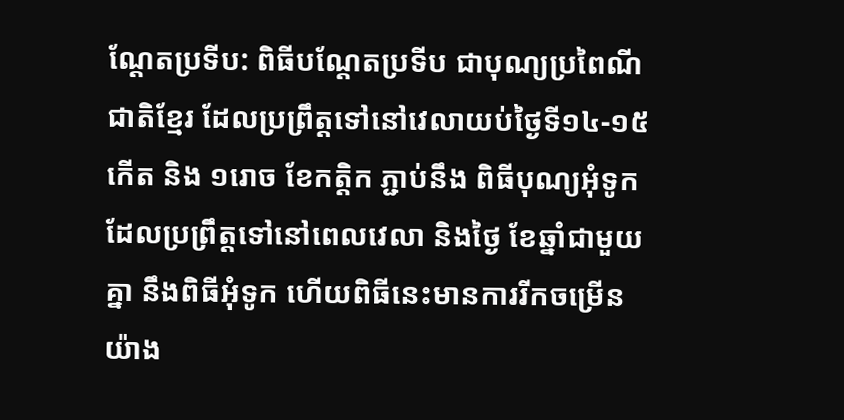ណ្តែតប្រទីប: ពិធីបណ្តែតប្រទីប ជាបុណ្យប្រពៃណីជាតិខ្មែរ ដែលប្រព្រឹត្តទៅនៅវេលាយប់ថ្ងៃទី១៤-១៥កើត និង ១រោច ខែកត្តិក ភ្ជាប់នឹង ពិធីបុណ្យអុំទូក ដែលប្រព្រឹត្តទៅនៅពេលវេលា និងថ្ងៃ ខែឆ្នាំជាមួយគ្នា នឹងពិធីអុំទូក ហើយពិធីនេះមានការរីកចម្រើនយ៉ាង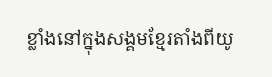ខ្លាំងនៅក្នុងសង្គមខ្មែរតាំងពីយូ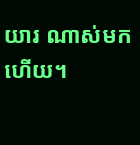យារ ណាស់មកហើយ។